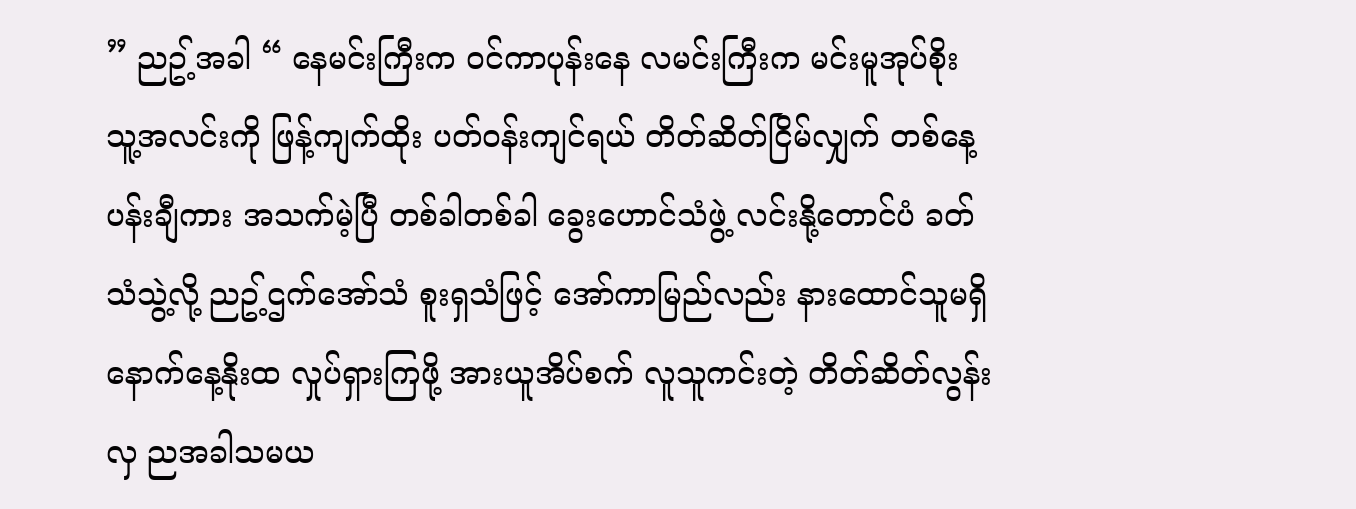” ညဥ့်အခါ “ နေမင်းကြီးက ဝင်ကာပုန်းနေ လမင်းကြီးက မင်းမူအုပ်စိုး သူ့အလင်းကို ဖြန့်ကျက်ထိုး ပတ်ဝန်းကျင်ရယ် တိတ်ဆိတ်ငြိမ်လျှက် တစ်နေ့ပန်းချီကား အသက်မဲ့ပြီ တစ်ခါတစ်ခါ ခွေးဟောင်သံဖွဲ့ လင်းနို့တောင်ပံ ခတ်သံသွဲ့လို့ ညဥ့်ဌက်အော်သံ စူးရှသံဖြင့် အော်ကာမြည်လည်း နားထောင်သူမရှိ နောက်နေ့နိုးထ လှုပ်ရှားကြဖို့ အားယူအိပ်စက် လူသူကင်းတဲ့ တိတ်ဆိတ်လွန်းလှ ညအခါသမယ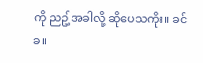ကို ညဥ့်အခါလို့ ဆိုပေသကိုး။ ခင်ခ။